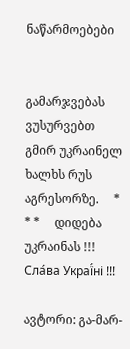ნაწარმოებები


გამარჯვებას ვუსურვებთ გმირ უკრაინელ ხალხს რუს აგრესორზე.     * * *     დიდება უკრაინას !!! Сла́ва Украї́ні !!!

ავტორი: გა-მარ-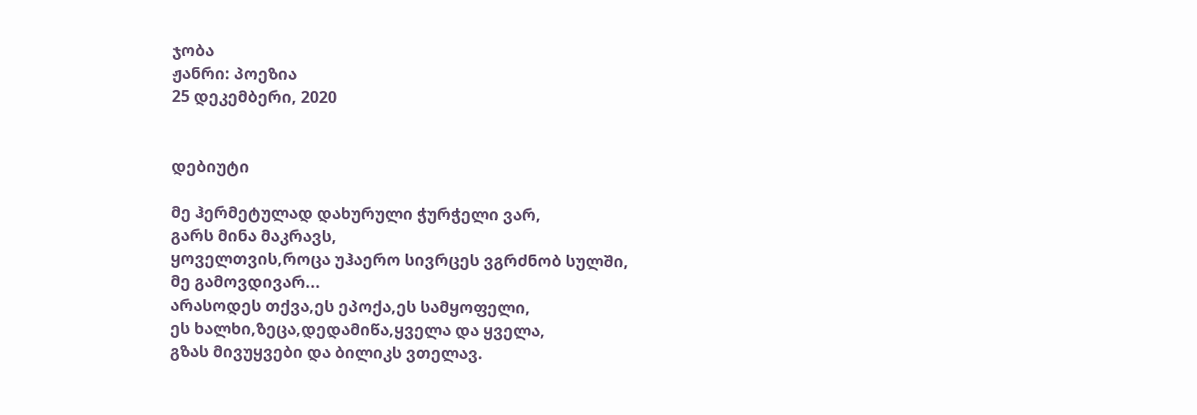ჯობა
ჟანრი: პოეზია
25 დეკემბერი, 2020


დებიუტი

მე ჰერმეტულად დახურული ჭურჭელი ვარ,
გარს მინა მაკრავს,
ყოველთვის,როცა უჰაერო სივრცეს ვგრძნობ სულში,
მე გამოვდივარ...
არასოდეს თქვა,ეს ეპოქა,ეს სამყოფელი,
ეს ხალხი,ზეცა,დედამიწა,ყველა და ყველა,
გზას მივუყვები და ბილიკს ვთელავ.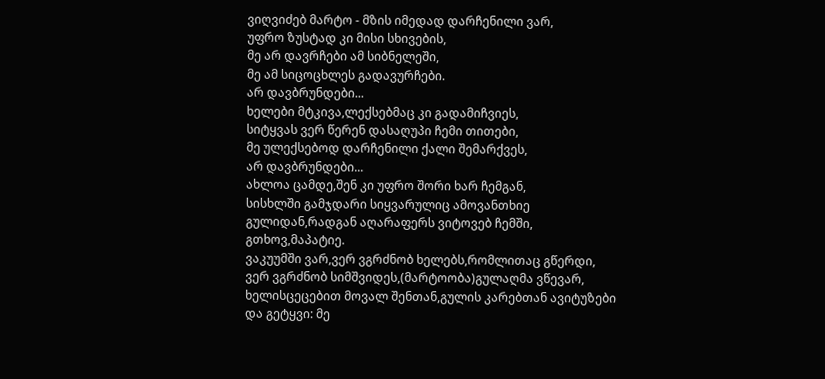ვიღვიძებ მარტო - მზის იმედად დარჩენილი ვარ,
უფრო ზუსტად კი მისი სხივების,
მე არ დავრჩები ამ სიბნელეში,
მე ამ სიცოცხლეს გადავურჩები.
არ დავბრუნდები...
ხელები მტკივა,ლექსებმაც კი გადამიჩვიეს,
სიტყვას ვერ წერენ დასაღუპი ჩემი თითები,
მე ულექსებოდ დარჩენილი ქალი შემარქვეს,
არ დავბრუნდები...
ახლოა ცამდე,შენ კი უფრო შორი ხარ ჩემგან,
სისხლში გამჯდარი სიყვარულიც ამოვანთხიე
გულიდან,რადგან აღარაფერს ვიტოვებ ჩემში,
გთხოვ,მაპატიე.
ვაკუუმში ვარ,ვერ ვგრძნობ ხელებს,რომლითაც გწერდი,
ვერ ვგრძნობ სიმშვიდეს,(მარტოობა)გულაღმა ვწევარ,
ხელისცეცებით მოვალ შენთან,გულის კარებთან ავიტუზები
და გეტყვი: მე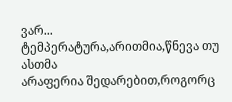ვარ...
ტემპერატურა,არითმია,წნევა თუ ასთმა
არაფერია შედარებით,როგორც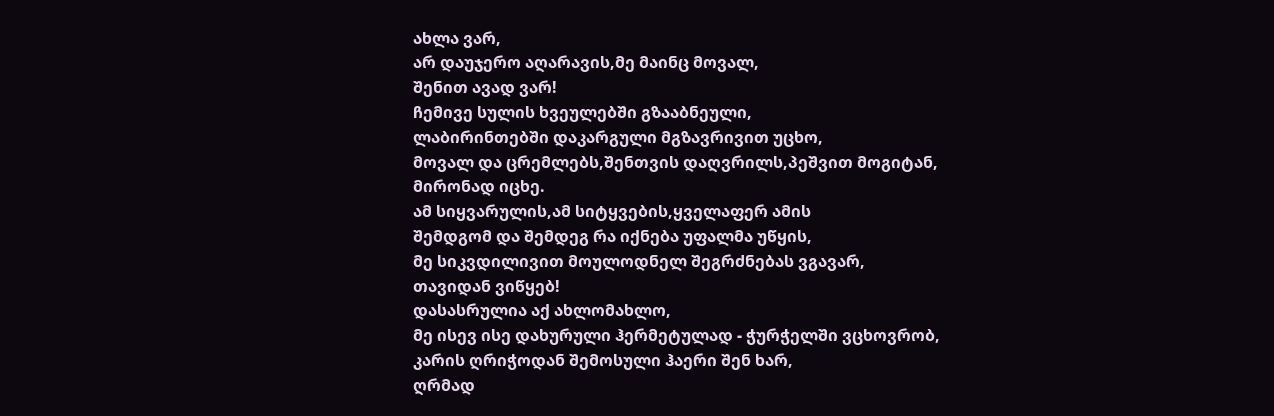ახლა ვარ,
არ დაუჯერო აღარავის,მე მაინც მოვალ,
შენით ავად ვარ!
ჩემივე სულის ხვეულებში გზააბნეული,
ლაბირინთებში დაკარგული მგზავრივით უცხო,
მოვალ და ცრემლებს,შენთვის დაღვრილს,პეშვით მოგიტან,
მირონად იცხე.
ამ სიყვარულის,ამ სიტყვების,ყველაფერ ამის
შემდგომ და შემდეგ რა იქნება უფალმა უწყის,
მე სიკვდილივით მოულოდნელ შეგრძნებას ვგავარ,
თავიდან ვიწყებ!
დასასრულია აქ ახლომახლო,
მე ისევ ისე დახურული ჰერმეტულად - ჭურჭელში ვცხოვრობ,
კარის ღრიჭოდან შემოსული ჰაერი შენ ხარ,
ღრმად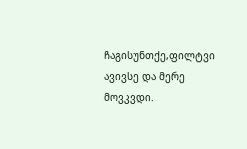ჩაგისუნთქე,ფილტვი ავივსე და მერე მოვკვდი.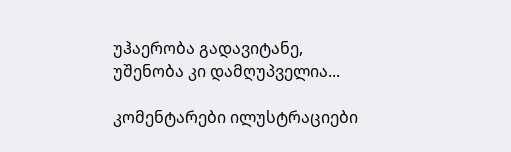უჰაერობა გადავიტანე,
უშენობა კი დამღუპველია...

კომენტარები ილუსტრაციები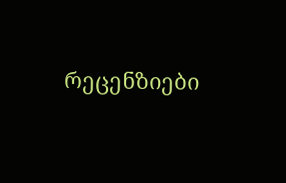რეცენზიები